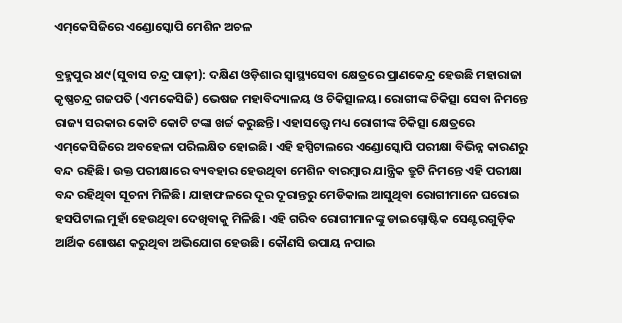ଏମ୍‌କେସିଜିରେ ଏଣ୍ଡୋସ୍କୋପି ମେଶିନ ଅଚଳ

ବ୍ରହ୍ମପୁର ୪ା୯(ସୁବାସ ଚନ୍ଦ୍ର ପାଢ଼ୀ): ଦକ୍ଷିଣ ଓଡ଼ିଶାର ସ୍ବାସ୍ଥ୍ୟସେବା କ୍ଷେତ୍ରରେ ପ୍ରାଣକେନ୍ଦ୍ର ହେଉଛି ମହାରାଜା କୃଷ୍ଣଚନ୍ଦ୍ର ଗଜପତି (ଏମକେସିଜି) ଭେଷଜ ମହାବିଦ୍ୟାଳୟ ଓ ଚିକିତ୍ସାଳୟ। ରୋଗୀଙ୍କ ଚିକିତ୍ସା ସେବା ନିମନ୍ତେ ରାଜ୍ୟ ସରକାର କୋଟି କୋଟି ଟଙ୍କା ଖର୍ଚ୍ଚ କରୁଛନ୍ତି। ଏହାସତ୍ତ୍ୱେ ମଧ୍ୟ ରୋଗୀଙ୍କ ଚିକିତ୍ସା କ୍ଷେତ୍ରରେ ଏମ୍‌କେସିଜିରେ ଅବହେଳା ପରିଲକ୍ଷିତ ହୋଇଛି। ଏହି ହସ୍ପିଟାଲରେ ଏଣ୍ଡୋସ୍କୋପି ପରୀକ୍ଷା ବିଭିନ୍ନ କାରଣରୁ ବନ୍ଦ ରହିଛି। ଉକ୍ତ ପରୀକ୍ଷାରେ ବ୍ୟବହାର ହେଉଥିବା ମେଶିନ ବାରମ୍ବାର ଯାନ୍ତ୍ରିକ ତ୍ରୁଟି ନିମନ୍ତେ ଏହି ପରୀକ୍ଷା ବନ୍ଦ ରହିଥିବା ସୂଚନା ମିଳିଛି। ଯାହାଫଳରେ ଦୂର ଦୂରାନ୍ତରୁ ମେଡିକାଲ ଆସୁଥିବା ରୋଗୀମାନେ ଘରୋଇ ହସପିଟାଲ ମୁହାଁ ହେଉଥିବା ଦେଖିବାକୁ ମିଳିଛି। ଏହି ଗରିବ ରୋଗୀମାନଙ୍କୁ ଡାଇଗ୍ନୋଷ୍ଟିକ ସେଣ୍ଟରଗୁଡ଼ିକ ଆର୍ଥିକ ଶୋଷଣ କରୁଥିବା ଅଭିଯୋଗ ହେଉଛି। କୌଣସି ଉପାୟ ନପାଇ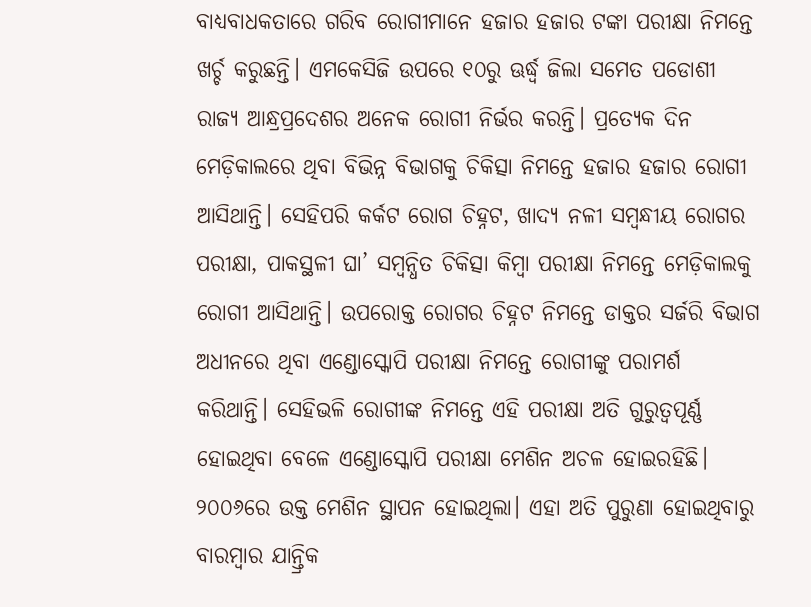ବାଧ୍ୟବାଧକତାରେ ଗରିବ ରୋଗୀମାନେ ହଜାର ହଜାର ଟଙ୍କା ପରୀକ୍ଷା ନିମନ୍ତେ ଖର୍ଚ୍ଚ କରୁଛନ୍ତି। ଏମକେସିଜି ଉପରେ ୧୦ରୁ ଊର୍ଦ୍ଧ୍ୱ ଜିଲା ସମେତ ପଡୋଶୀ ରାଜ୍ୟ ଆନ୍ଧ୍ରପ୍ରଦେଶର ଅନେକ ରୋଗୀ ନିର୍ଭର କରନ୍ତି। ପ୍ରତ୍ୟେକ ଦିନ ମେଡ଼ିକାଲରେ ଥିବା ବିଭିନ୍ନ ବିଭାଗକୁ ଚିକିତ୍ସା ନିମନ୍ତେ ହଜାର ହଜାର ରୋଗୀ ଆସିଥାନ୍ତି। ସେହିପରି କର୍କଟ ରୋଗ ଚିହ୍ନଟ, ଖାଦ୍ୟ ନଳୀ ସମ୍ବନ୍ଧୀୟ ରୋଗର ପରୀକ୍ଷା, ପାକସ୍ଥଳୀ ଘା’ ସମ୍ବନ୍ଧିତ ଚିକିତ୍ସା କିମ୍ବା ପରୀକ୍ଷା ନିମନ୍ତେ ମେଡ଼ିକାଲକୁ ରୋଗୀ ଆସିଥାନ୍ତି। ଉପରୋକ୍ତ ରୋଗର ଚିହ୍ନଟ ନିମନ୍ତେ ଡାକ୍ତର ସର୍ଜରି ବିଭାଗ ଅଧୀନରେ ଥିବା ଏଣ୍ଡୋସ୍କୋପି ପରୀକ୍ଷା ନିମନ୍ତେ ରୋଗୀଙ୍କୁ ପରାମର୍ଶ କରିଥାନ୍ତି। ସେହିଭଳି ରୋଗୀଙ୍କ ନିମନ୍ତେ ଏହି ପରୀକ୍ଷା ଅତି ଗୁରୁତ୍ୱପୂର୍ଣ୍ଣ ହୋଇଥିବା ବେଳେ ଏଣ୍ଡୋସ୍କୋପି ପରୀକ୍ଷା ମେଶିନ ଅଚଳ ହୋଇରହିଛି। ୨୦୦୬ରେ ଉକ୍ତ ମେଶିନ ସ୍ଥାପନ ହୋଇଥିଲା। ଏହା ଅତି ପୁରୁଣା ହୋଇଥିବାରୁ ବାରମ୍ବାର ଯାନ୍ତ୍ରିକ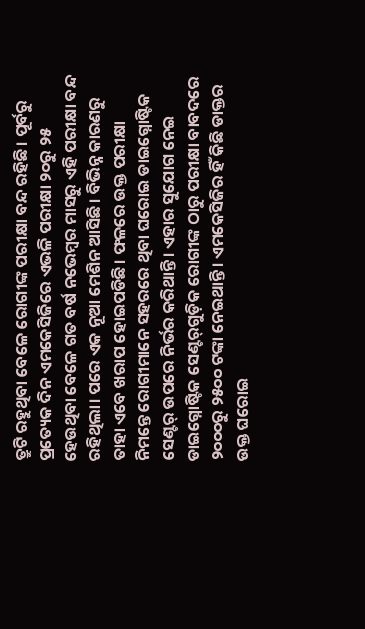ତ୍ରୁଟି ରହୁଥିବା ବେଳେ ରୋଗୀଙ୍କ ପରୀକ୍ଷା ବନ୍ଦ ରହିଛି। ପୂର୍ବରୁ ପ୍ରତ୍ୟେକ ଦିନ ଏମକେସିଜିରେ ଏଭଳି ପରୀକ୍ଷା ୨୦ରୁ ୨୫ ହେଉଥିବା ବେଳେ ଗତ ବର୍ଷ ନଭେମ୍ବର ମାସରୁ ଏହି ପରୀକ୍ଷା ବନ୍ଦ ରହିଥିଲା। ପରେ ଏକ ନୂଆ ମେଶିନ ଆସିଛି। ବିଭିନ୍ନ କାରଣରୁ ତାହା ଏବେ ଖରାପ ହୋଇପଡିଛି। ଫଳରେ ଉକ୍ତ ପରୀକ୍ଷା ନିମନ୍ତେ ରୋଗୀମାନେ ସହରରେ ଥିବା ଘରୋଇ ଡାଇଗ୍ନୋଷ୍ଟିକ ସେଣ୍ଟର୍‌ ଉପରେ ନିର୍ଭର କରିଥାନ୍ତି। ଏହାର ସୁଯୋଗ ନେଇ ଡାଇଗ୍ନୋଷ୍ଟିକ ସେଣ୍ଟର୍‌ଗୁଡ଼ିକ ରୋଗୀଙ୍କ ଠାରୁ ପରୀକ୍ଷା ବାବଦରେ ୨୦୦୦ରୁ ୨୫୦୦ ଟଙ୍କା ନେଇଥାନ୍ତି। ଏମକେସିଜିର ହିଁ କିଛି ଡାକ୍ତର ଉକ୍ତ ଘରୋଇ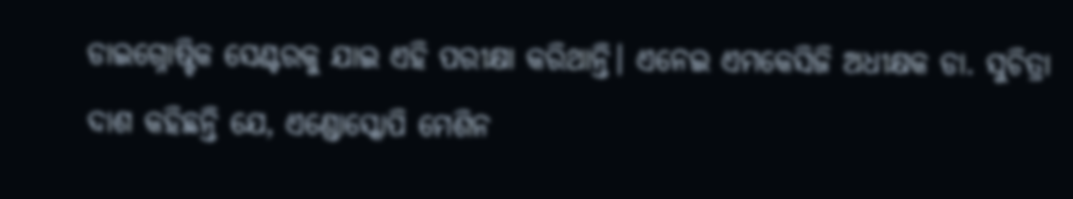ଡାଇଗ୍ନୋଷ୍ଟିକ ସେଣ୍ଟରକୁ ଯାଇ ଏହି ପରୀକ୍ଷା କରିଥାନ୍ତି। ଏନେଇ ଏମକେସିଜି ଅଧୀକ୍ଷକ ଡା. ସୁଚିତ୍ରା ଦାଶ କହିଛନ୍ତି ଯେ, ଏଣ୍ଡୋସ୍କୋପି ମେଶିନ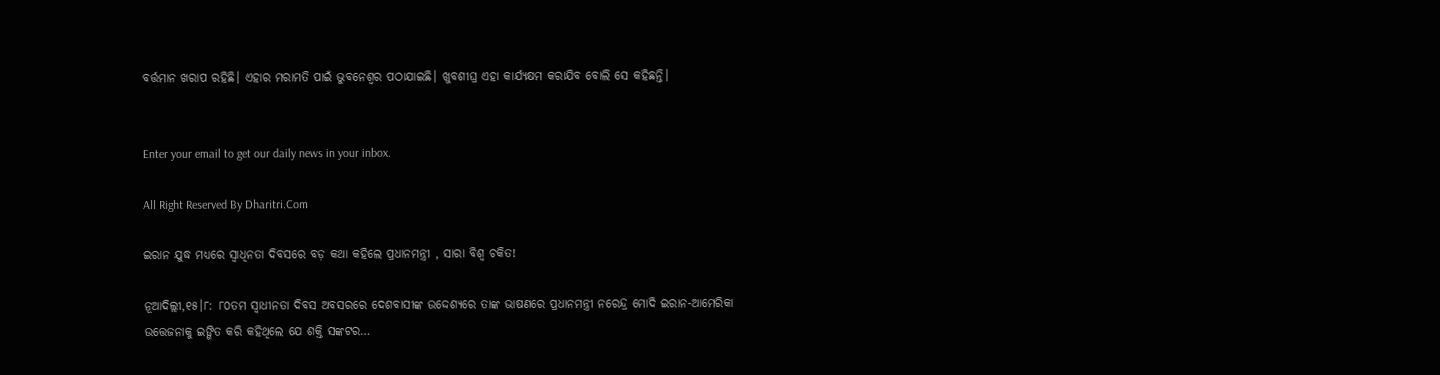ବର୍ତ୍ତମାନ ଖରାପ ରହିଛି। ଏହାର ମରାମତି ପାଇଁ ଭୁବନେଶ୍ୱର ପଠାଯାଇଛି। ଖୁବଶୀଘ୍ର ଏହା କାର୍ଯ୍ୟକ୍ଷମ କରାଯିବ ବୋଲି ସେ କହିଛନ୍ତି।


Enter your email to get our daily news in your inbox.

All Right Reserved By Dharitri.Com

ଇରାନ ଯୁଦ୍ଧ ମଧ୍ୟରେ ସ୍ବାଧିନତା ଦିବସରେ ବଡ଼ କଥା କହିଲେ ପ୍ରଧାନମନ୍ତ୍ରୀ , ସାରା ବିଶ୍ୱ ଚକିତ!

ନୂଆଦିଲ୍ଲୀ,୧୫।୮: ୮୦ତମ ସ୍ବାଧୀନତା ଦିବସ ଅବସରରେ ଦେଶବାସୀଙ୍କ ଉଦ୍ଦେଶ୍ୟରେ ତାଙ୍କ ଭାଷଣରେ ପ୍ରଧାନମନ୍ତ୍ରୀ ନରେନ୍ଦ୍ର ମୋଦି ଇରାନ-ଆମେରିକା ଉତ୍ତେଜନାକୁ ଇଙ୍ଗିତ କରି କହିଥିଲେ ଯେ ଶକ୍ତି ସଙ୍କଟର…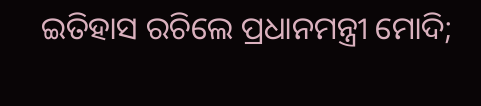ଇତିହାସ ରଚିଲେ ପ୍ରଧାନମନ୍ତ୍ରୀ ମୋଦି;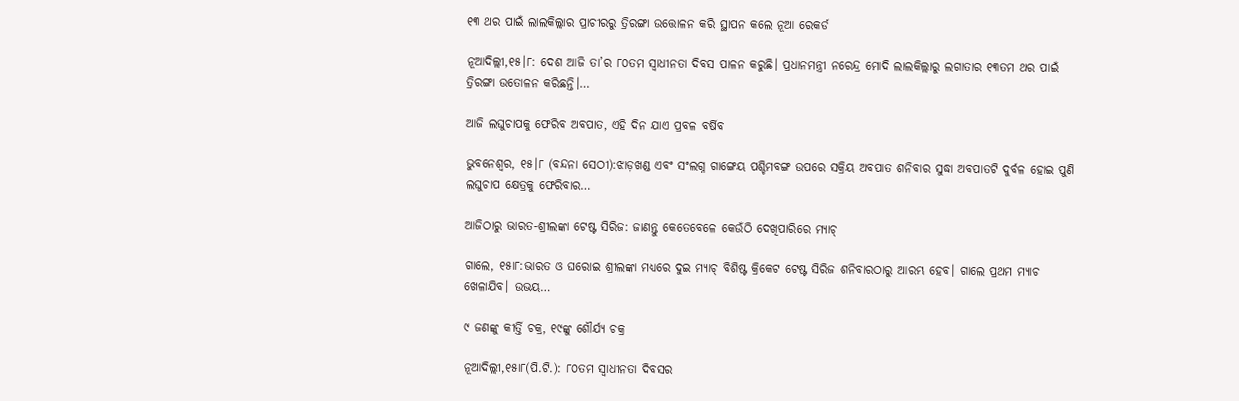୧୩ ଥର ପାଇଁ ଲାଲକିଲ୍ଲାର ପ୍ରାଚୀରରୁ ତ୍ରିରଙ୍ଗା ଉତ୍ତୋଳନ କରି ସ୍ଥାପନ କଲେ ନୂଆ ରେକର୍ଡ

ନୂଆଦିଲ୍ଲୀ,୧୫।୮: ଦେଶ ଆଜି ତା’ର ୮୦ତମ ସ୍ବାଧୀନତା ଦିବସ ପାଳନ କରୁଛି। ପ୍ରଧାନମନ୍ତ୍ରୀ ନରେନ୍ଦ୍ର ମୋଦି ଲାଲକିଲ୍ଲାରୁ ଲଗାତାର ୧୩ତମ ଥର ପାଇଁ ତ୍ରିରଙ୍ଗା ଉତୋଳନ କରିଛନ୍ତି।…

ଆଜି ଲଘୁଚାପକୁ ଫେରିବ ଅବପାତ, ଏହି ଦିନ ଯାଏ ପ୍ରବଳ ବର୍ଷିବ

ଭୁବନେଶ୍ୱର, ୧୫।୮ (ବନ୍ଦନା ସେଠୀ):ଝାଡ଼ଖଣ୍ଡ ଏବଂ ସଂଲଗ୍ନ ଗାଙ୍ଗେୟ ପଶ୍ଚିମବଙ୍ଗ ଉପରେ ସକ୍ରିୟ ଅବପାତ ଶନିବାର ସୁଦ୍ଧା ଅବପାତଟି ଦୁର୍ବଳ ହୋଇ ପୁଣି ଲଘୁଚାପ କ୍ଷେତ୍ରକୁ ଫେରିବାର…

ଆଜିଠାରୁ ଭାରତ-ଶ୍ରୀଲଙ୍କା ଟେଷ୍ଟ ସିରିଜ: ଜାଣନ୍ତୁ କେତେବେଳେ କେଉଁଠି ଦେଖିପାରିରେ ମ୍ୟାଚ୍‌

ଗାଲେ, ୧୫ା୮:ଭାରତ ଓ ଘରୋଇ ଶ୍ରୀଲଙ୍କା ମଧ୍ୟରେ ଦୁଇ ମ୍ୟାଚ୍‌ ବିଶିଷ୍ଟ କ୍ରିକେଟ ଟେଷ୍ଟ ସିରିଜ ଶନିବାରଠାରୁ ଆରମ୍ଭ ହେବ। ଗାଲେ ପ୍ରଥମ ମ୍ୟାଚ ଖେଳାଯିବ। ଉଭୟ…

୯ ଜଣଙ୍କୁ କୀର୍ତ୍ତି ଚକ୍ର, ୧୯ଙ୍କୁ ଶୌର୍ଯ୍ୟ ଚକ୍ର

ନୂଆଦିଲ୍ଲୀ,୧୫ା୮(ପି.ଟି.): ୮୦ତମ ସ୍ବାଧୀନତା ଦିବସର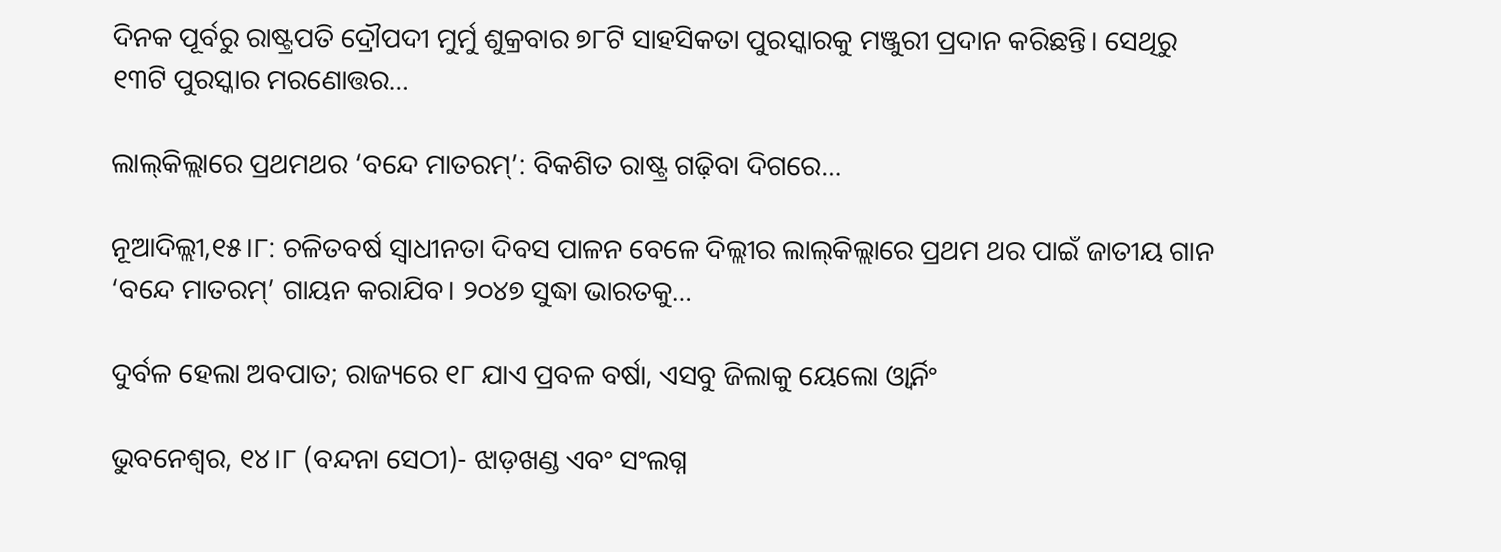ଦିନକ ପୂର୍ବରୁ ରାଷ୍ଟ୍ରପତି ଦ୍ରୌପଦୀ ମୁର୍ମୁ ଶୁକ୍ରବାର ୭୮ଟି ସାହସିକତା ପୁରସ୍କାରକୁ ମଞ୍ଜୁରୀ ପ୍ରଦାନ କରିଛନ୍ତି। ସେଥିରୁ ୧୩ଟି ପୁରସ୍କାର ମରଣୋତ୍ତର…

ଲାଲ୍‌କିଲ୍ଲାରେ ପ୍ରଥମଥର ‘ବନ୍ଦେ ମାତରମ୍‌’: ବିକଶିତ ରାଷ୍ଟ୍ର ଗଢ଼ିବା ଦିଗରେ…

ନୂଆଦିଲ୍ଲୀ,୧୫।୮: ଚଳିତବର୍ଷ ସ୍ବାଧୀନତା ଦିବସ ପାଳନ ବେଳେ ଦିଲ୍ଲୀର ଲାଲ୍‌କିଲ୍ଲାରେ ପ୍ରଥମ ଥର ପାଇଁ ଜାତୀୟ ଗାନ ‘ବନ୍ଦେ ମାତରମ୍‌’ ଗାୟନ କରାଯିବ। ୨୦୪୭ ସୁଦ୍ଧା ଭାରତକୁ…

ଦୁର୍ବଳ ହେଲା ଅବପାତ; ରାଜ୍ୟରେ ୧୮ ଯାଏ ପ୍ରବଳ ବର୍ଷା, ଏସବୁ ଜିଲାକୁ ୟେଲୋ ଓ୍ବାର୍ନିଂ

ଭୁବନେଶ୍ୱର, ୧୪।୮ (ବନ୍ଦନା ସେଠୀ)- ଝାଡ଼ଖଣ୍ଡ ଏବଂ ସଂଲଗ୍ନ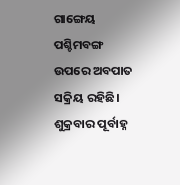ଗାଙ୍ଗେୟ ପଶ୍ଚିମବଙ୍ଗ ଉପରେ ଅବପାତ ସକ୍ରିୟ ରହିଛି। ଶୁକ୍ରବାର ପୂର୍ବାହ୍ନ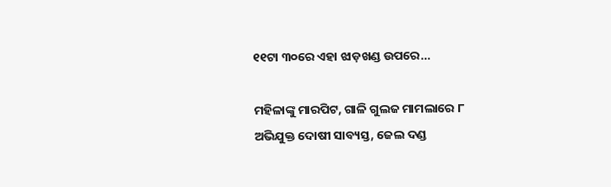୧୧ଟା ୩୦ରେ ଏହା ଝାଡ଼ଖଣ୍ଡ ଉପରେ…

ମହିଳାଙ୍କୁ ମାରପିଟ, ଗାଳି ଗୁଲଜ ମାମଲାରେ ୮ ଅଭିଯୁକ୍ତ ଦୋଷୀ ସାବ୍ୟସ୍ତ, ଜେଲ ଦଣ୍ଡ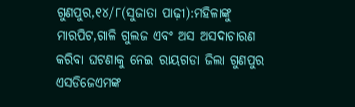ଗୁଣପୁର,୧୪/୮(ସୁଜାତା ପାଢ଼ୀ):ମହିଳାଙ୍କୁ ମାରପିଟ,ଗାଳି ଗୁଲଜ ଏବଂ ଅସ ଅସଦାଚାରଣ କରିବା ଘଟଣାକୁ ନେଇ ରାୟଗଡା ଜିଲା ଗୁଣପୁର ଏସଡିଜେଏମଙ୍କ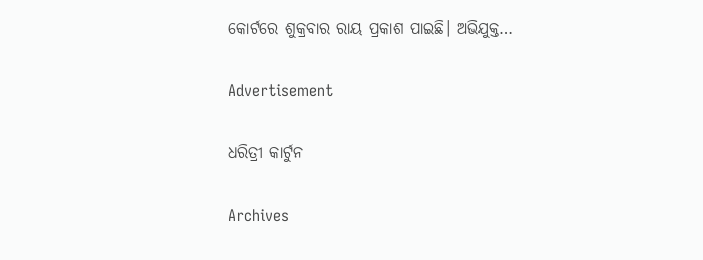କୋର୍ଟରେ ଶୁକ୍ରବାର ରାୟ ପ୍ରକାଶ ପାଇଛି। ଅଭିଯୁକ୍ତ…

Advertisement

ଧରିତ୍ରୀ କାର୍ଟୁନ

Archives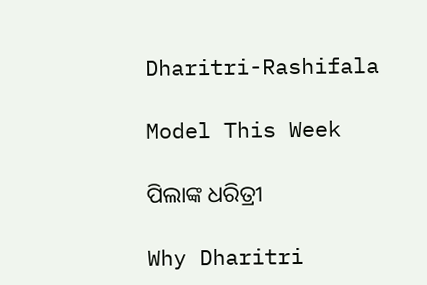Dharitri-Rashifala

Model This Week

ପିଲାଙ୍କ ଧରିତ୍ରୀ

Why Dharitri